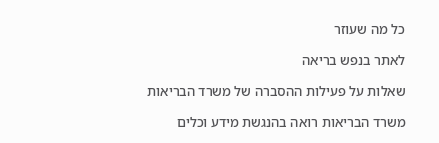כל מה שעוזר

לאתר בנפש בריאה

שאלות על פעילות ההסברה של משרד הבריאות

משרד הבריאות רואה בהנגשת מידע וכלים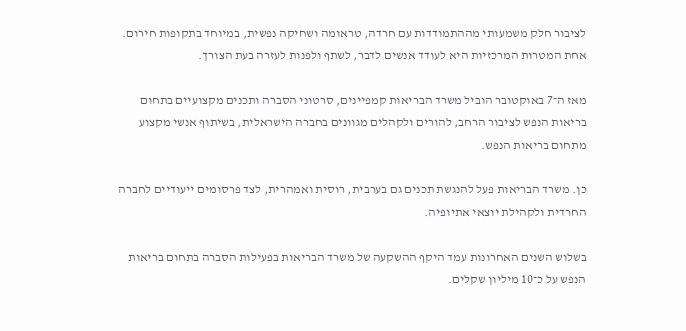לציבור חלק משמעותי מההתמודדות עם חרדה, טראומה ושחיקה נפשית, במיוחד בתקופות חירום. אחת המטרות המרכזיות היא לעודד אנשים לדבר, לשתף ולפנות לעזרה בעת הצורך.

מאז ה־7 באוקטובר הוביל משרד הבריאות קמפיינים, סרטוני הסברה ותכנים מקצועיים בתחום בריאות הנפש לציבור הרחב, להורים ולקהלים מגוונים בחברה הישראלית, בשיתוף אנשי מקצוע מתחום בריאות הנפש.

כן. משרד הבריאות פעל להנגשת תכנים גם בערבית, רוסית ואמהרית, לצד פרסומים ייעודיים לחברה החרדית ולקהילת יוצאי אתיופיה.

בשלוש השנים האחרונות עמד היקף ההשקעה של משרד הבריאות בפעילות הסברה בתחום בריאות הנפש על כ־10 מיליון שקלים.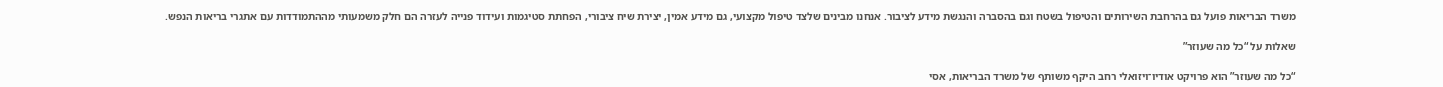משרד הבריאות פועל גם בהרחבת השירותים והטיפול בשטח וגם בהסברה והנגשת מידע לציבור. אנחנו מבינים שלצד טיפול מקצועי, גם מידע אמין, יצירת שיח ציבורי, הפחתת סטיגמות ועידוד פנייה לעזרה הם חלק משמעותי מההתמודדות עם אתגרי בריאות הנפש.

שאלות על “כל מה שעוזר”

“כל מה שעוזר” הוא פרויקט אודיו־ויזואלי רחב היקף משותף של משרד הבריאות, אסי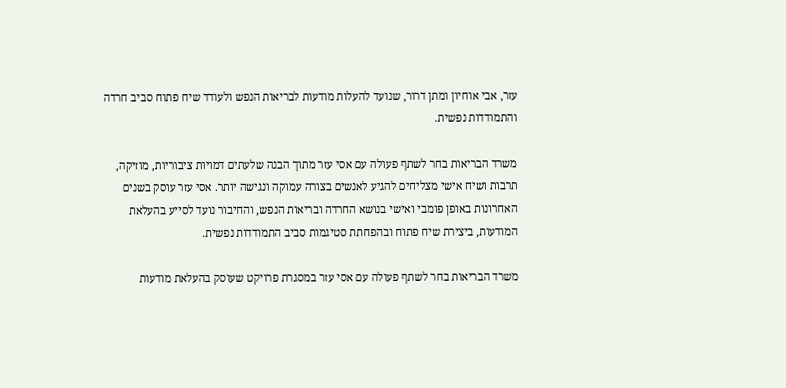עזר, אבי אוחיון ומתן דרור, שנועד להעלות מודעות לבריאות הנפש ולעודד שיח פתוח סביב חרדה והתמודדות נפשית.

משרד הבריאות בחר לשתף פעולה עם אסי עזר מתוך הבנה שלעתים דמויות ציבוריות, מוזיקה, תרבות ושיח אישי מצליחים להגיע לאנשים בצורה עמוקה ונגישה יותר. אסי עזר עוסק בשנים האחרונות באופן פומבי ואישי בנושא החרדה ובריאות הנפש, והחיבור נועד לסייע בהעלאת המודעות, ביצירת שיח פתוח ובהפחתת סטיגמות סביב התמודדות נפשית.

משרד הבריאות בחר לשתף פעולה עם אסי עזר במסגרת פרויקט שעוסק בהעלאת מודעות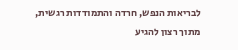לבריאות הנפש, חרדה והתמודדות רגשית, מתוך רצון להגיע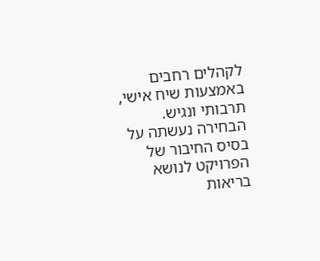לקהלים רחבים באמצעות שיח אישי, תרבותי ונגיש. הבחירה נעשתה על בסיס החיבור של הפרויקט לנושא בריאות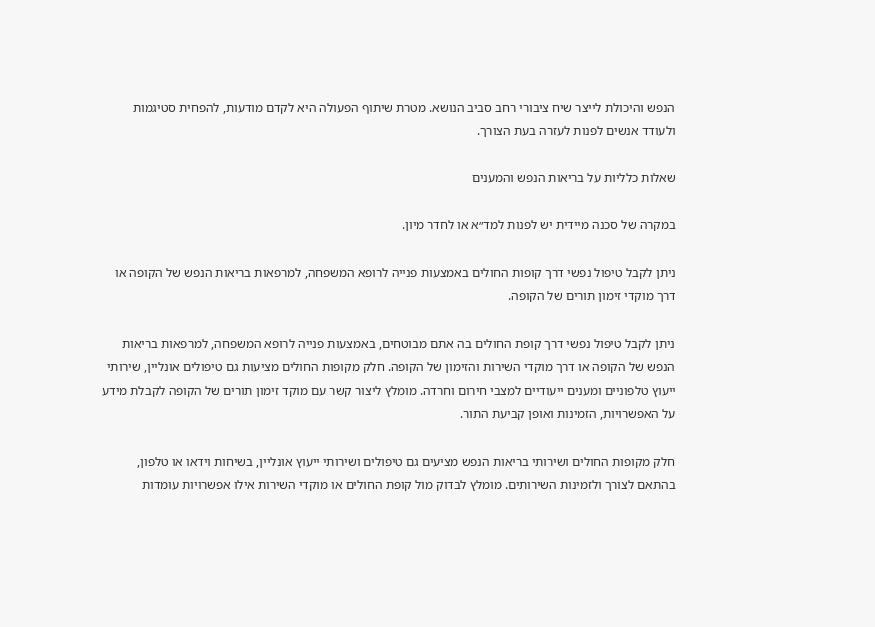הנפש והיכולת לייצר שיח ציבורי רחב סביב הנושא. מטרת שיתוף הפעולה היא לקדם מודעות, להפחית סטיגמות ולעודד אנשים לפנות לעזרה בעת הצורך.

שאלות כלליות על בריאות הנפש והמענים

במקרה של סכנה מיידית יש לפנות למד״א או לחדר מיון.

ניתן לקבל טיפול נפשי דרך קופות החולים באמצעות פנייה לרופא המשפחה, למרפאות בריאות הנפש של הקופה או דרך מוקדי זימון תורים של הקופה.

ניתן לקבל טיפול נפשי דרך קופת החולים בה אתם מבוטחים, באמצעות פנייה לרופא המשפחה, למרפאות בריאות הנפש של הקופה או דרך מוקדי השירות והזימון של הקופה. חלק מקופות החולים מציעות גם טיפולים אונליין, שירותי ייעוץ טלפוניים ומענים ייעודיים למצבי חירום וחרדה. מומלץ ליצור קשר עם מוקד זימון תורים של הקופה לקבלת מידע על האפשרויות, הזמינות ואופן קביעת התור.

חלק מקופות החולים ושירותי בריאות הנפש מציעים גם טיפולים ושירותי ייעוץ אונליין, בשיחות וידאו או טלפון, בהתאם לצורך ולזמינות השירותים. מומלץ לבדוק מול קופת החולים או מוקדי השירות אילו אפשרויות עומדות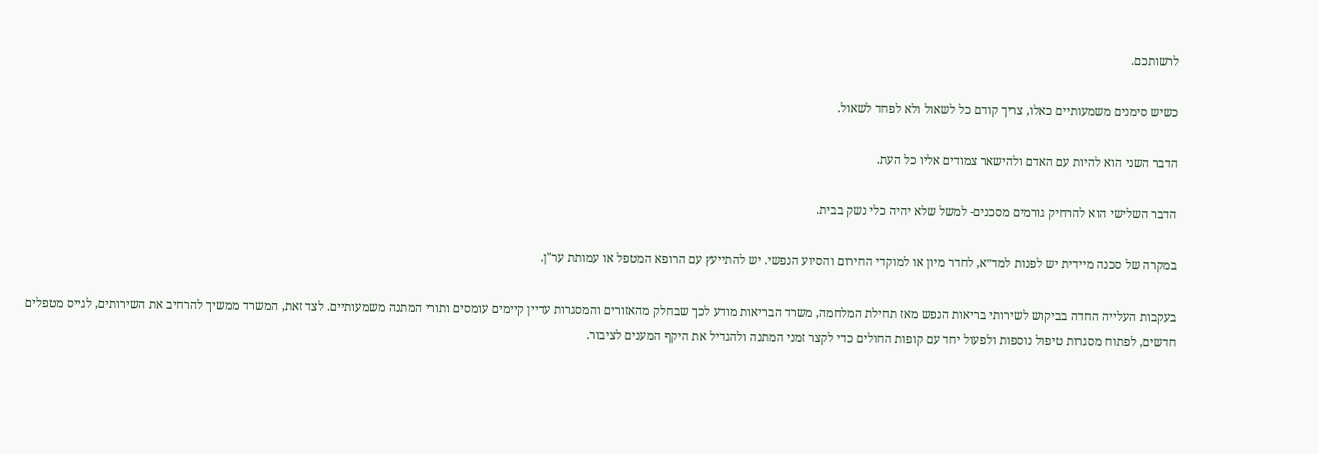לרשותכם.

כשיש סימנים משמעותיים כאלו, צריך קודם כל לשאול ולא לפחד לשאול.

הדבר השני הוא להיות עם האדם ולהישאר צמודים אליו כל העת.

הדבר השלישי הוא להרחיק גורמים מסכנים- למשל שלא יהיה כלי נשק בבית.

במקרה של סכנה מיידית יש לפנות למד״א, לחדר מיון או למוקדי החירום והסיוע הנפשי. יש להתייעץ עם הרופא המטפל או עמותת ער"ן.

בעקבות העלייה החדה בביקוש לשירותי בריאות הנפש מאז תחילת המלחמה, משרד הבריאות מודע לכך שבחלק מהאזורים והמסגרות עדיין קיימים עומסים ותורי המתנה משמעותיים. לצד זאת, המשרד ממשיך להרחיב את השירותים, לגייס מטפלים חדשים, לפתוח מסגרות טיפול נוספות ולפעול יחד עם קופות החולים כדי לקצר זמני המתנה ולהגדיל את היקף המענים לציבור.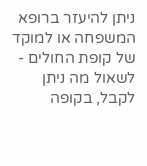ניתן להיעזר ברופא המשפחה או למוקד של קופת החולים - לשאול מה ניתן לקבל, בקופה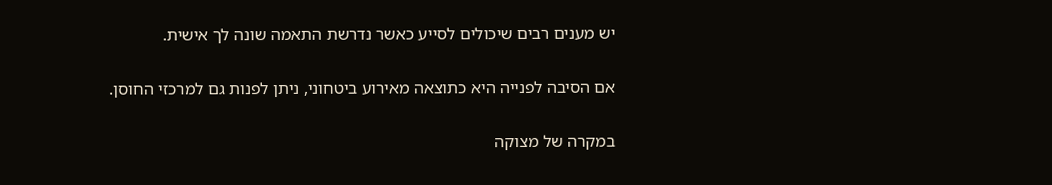יש מענים רבים שיכולים לסייע כאשר נדרשת התאמה שונה לך אישית.

אם הסיבה לפנייה היא כתוצאה מאירוע ביטחוני, ניתן לפנות גם למרכזי החוסן.

במקרה של מצוקה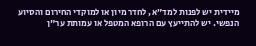מיידית יש לפנות למד״א, לחדר מיון או למוקדי החירום והסיוע הנפשי. יש להתייעץ עם הרופא המטפל או עמותת ער"ן